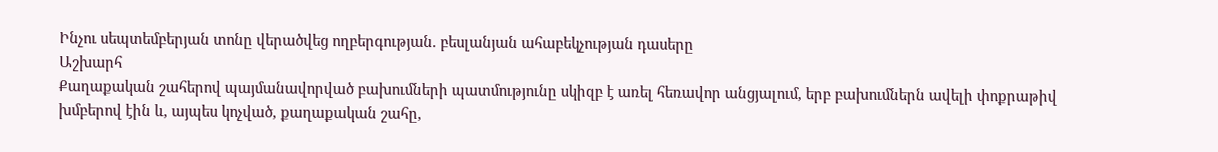Ինչու սեպտեմբերյան տոնը վերածվեց ողբերգության. բեսլանյան ահաբեկչության դասերը
Աշխարհ
Քաղաքական շահերով պայմանավորված բախումների պատմությունը սկիզբ է առել հեռավոր անցյալում, երբ բախումներն ավելի փոքրաթիվ խմբերով էին և, այպես կոչված, քաղաքական շահը,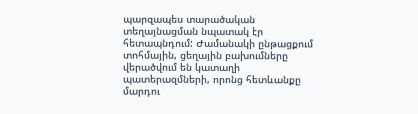պարզապես տարածական տեղայնացման նպատակ էր հետապնդում: Ժամանակի ընթացքում տոհմային, ցեղային բախումները վերածվում են կատաղի պատերազմների, որոնց հետևանքը մարդու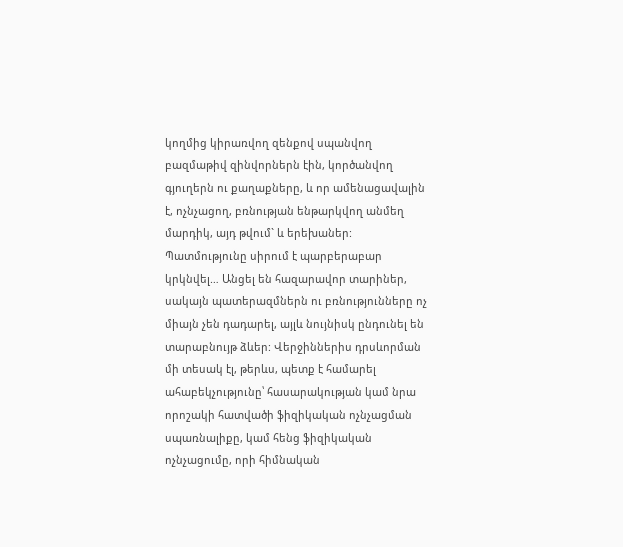կողմից կիրառվող զենքով սպանվող բազմաթիվ զինվորներն էին, կործանվող գյուղերն ու քաղաքները, և որ ամենացավալին է, ոչնչացող, բռնության ենթարկվող անմեղ մարդիկ, այդ թվում` և երեխաներ:
Պատմությունը սիրում է պարբերաբար կրկնվել… Անցել են հազարավոր տարիներ, սակայն պատերազմներն ու բռնությունները ոչ միայն չեն դադարել, այլև նույնիսկ ընդունել են տարաբնույթ ձևեր: Վերջիններիս դրսևորման մի տեսակ էլ, թերևս, պետք է համարել ահաբեկչությունը՝ հասարակության կամ նրա որոշակի հատվածի ֆիզիկական ոչնչացման սպառնալիքը, կամ հենց ֆիզիկական ոչնչացումը, որի հիմնական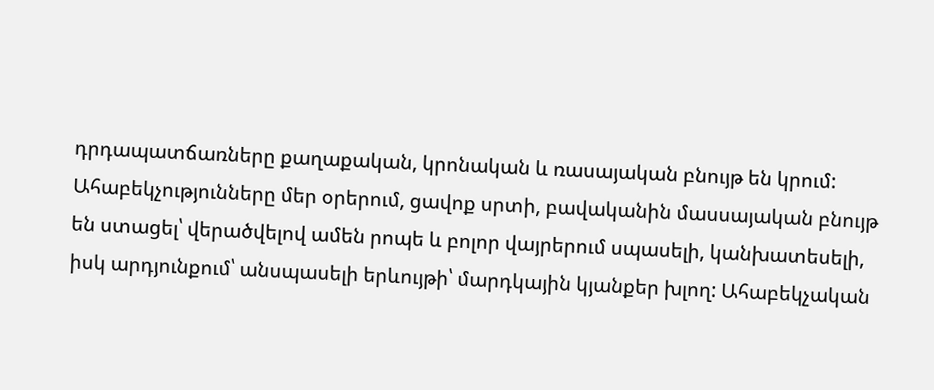դրդապատճառները քաղաքական, կրոնական և ռասայական բնույթ են կրում:
Ահաբեկչությունները մեր օրերում, ցավոք սրտի, բավականին մասսայական բնույթ են ստացել՝ վերածվելով ամեն րոպե և բոլոր վայրերում սպասելի, կանխատեսելի, իսկ արդյունքում՝ անսպասելի երևույթի՝ մարդկային կյանքեր խլող: Ահաբեկչական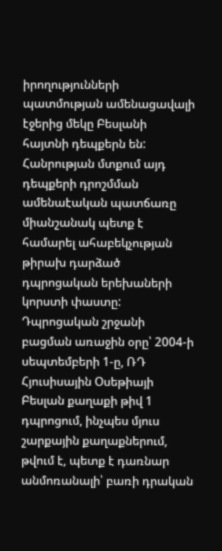իրողությունների պատմության ամենացավալի էջերից մեկը Բեսլանի հայտնի դեպքերն են: Հանրության մտքում այդ դեպքերի դրոշմման ամենաէական պատճառը միանշանակ պետք է համարել ահաբեկչության թիրախ դարձած դպրոցական երեխաների կորստի փաստը:
Դպրոցական շրջանի բացման առաջին օրը՝ 2004-ի սեպտեմբերի 1-ը, ՌԴ Հյուսիսային Օսեթիայի Բեսլան քաղաքի թիվ 1 դպրոցում, ինչպես մյուս շարքային քաղաքներում, թվում է, պետք է դառնար անմոռանալի՝ բառի դրական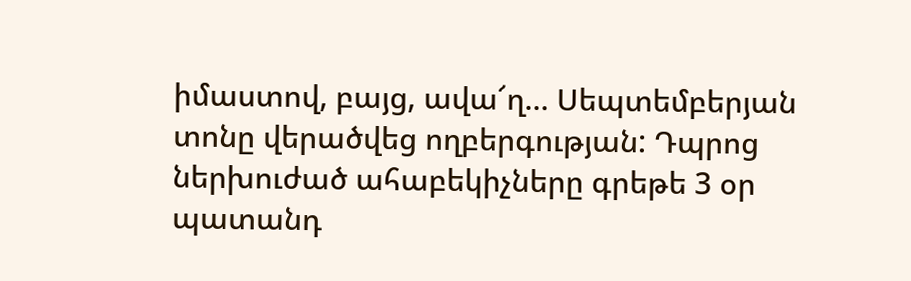իմաստով, բայց, ավա՜ղ… Սեպտեմբերյան տոնը վերածվեց ողբերգության: Դպրոց ներխուժած ահաբեկիչները գրեթե 3 օր պատանդ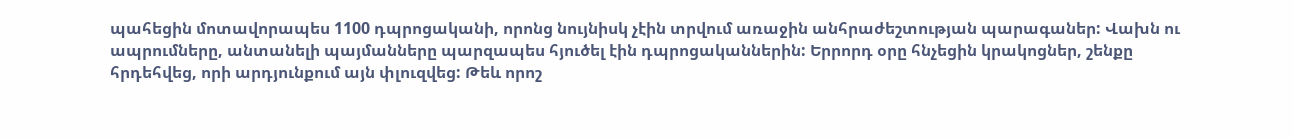պահեցին մոտավորապես 1100 դպրոցականի, որոնց նույնիսկ չէին տրվում առաջին անհրաժեշտության պարագաներ: Վախն ու ապրումները, անտանելի պայմանները պարզապես հյուծել էին դպրոցականներին: Երրորդ օրը հնչեցին կրակոցներ, շենքը հրդեհվեց, որի արդյունքում այն փլուզվեց: Թեև որոշ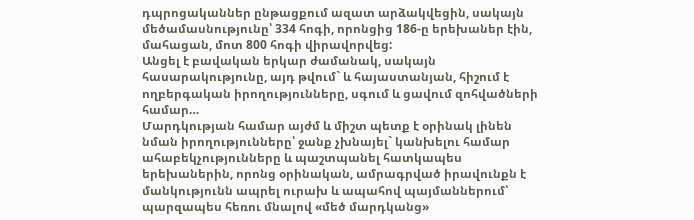դպրոցականներ ընթացքում ազատ արձակվեցին, սակայն մեծամասնությունը՝ 334 հոգի, որոնցից 186-ը երեխաներ էին, մահացան, մոտ 800 հոգի վիրավորվեց:
Անցել է բավական երկար ժամանակ, սակայն հասարակությունը, այդ թվում` և հայաստանյան, հիշում է ողբերգական իրողությունները, սգում և ցավում զոհվածների համար…
Մարդկության համար այժմ և միշտ պետք է օրինակ լինեն նման իրողությունները՝ ջանք չխնայել` կանխելու համար ահաբեկչությունները և պաշտպանել հատկապես երեխաներին, որոնց օրինական, ամրագրված իրավունքն է մանկությունն ապրել ուրախ և ապահով պայմաններում՝ պարզապես հեռու մնալով «մեծ մարդկանց»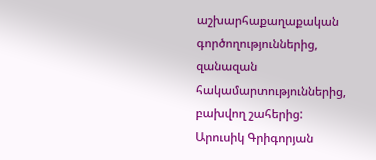աշխարհաքաղաքական գործողություններից, զանազան հակամարտություններից, բախվող շահերից:
Արուսիկ Գրիգորյան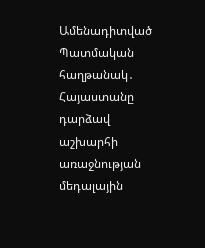Ամենադիտված
Պատմական հաղթանակ․ Հայաստանը դարձավ աշխարհի առաջնության մեդալային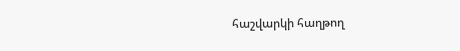հաշվարկի հաղթող